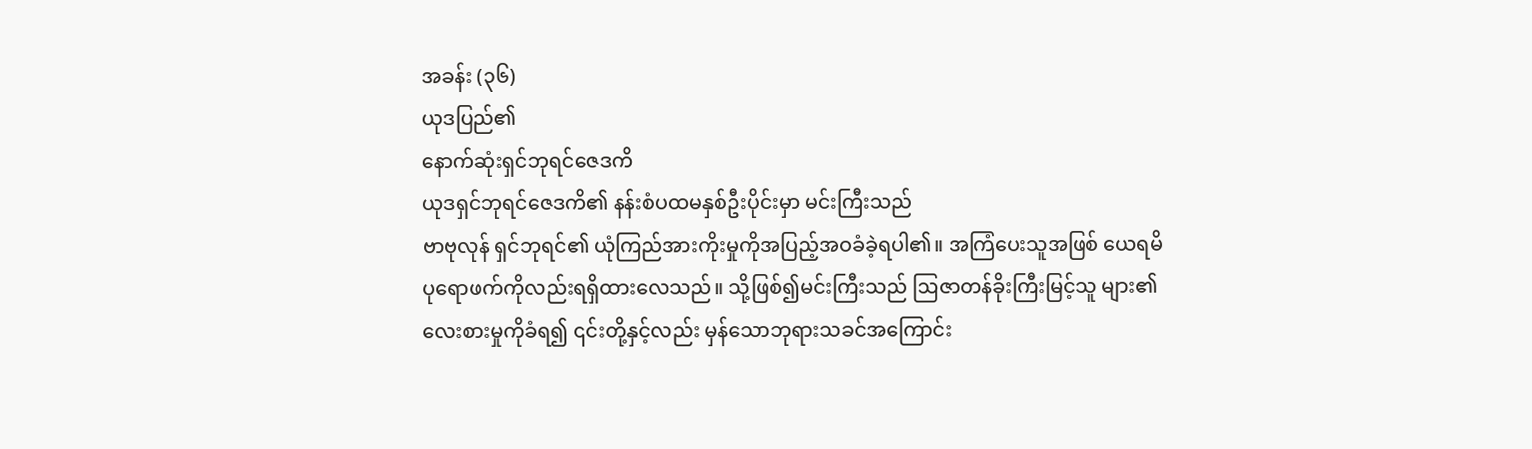အခန်း (၃၆)
ယုဒပြည်၏
နောက်ဆုံးရှင်ဘုရင်ဇေဒကိ
ယုဒရှင်ဘုရင်ဇေဒကိ၏ နန်းစံပထမနှစ်ဦးပိုင်းမှာ မင်းကြီးသည်
ဗာဗုလုန် ရှင်ဘုရင်၏ ယုံကြည်အားကိုးမှုကိုအပြည့်အဝခံခဲ့ရပါ၏။ အကြံပေးသူအဖြစ် ယေရမိ
ပုရောဖက်ကိုလည်းရရှိထားလေသည်။ သို့ဖြစ်၍မင်းကြီးသည် ဩဇာတန်ခိုးကြီးမြင့်သူ များ၏
လေးစားမှုကိုခံရ၍ ၎င်းတို့နှင့်လည်း မှန်သောဘုရားသခင်အကြောင်း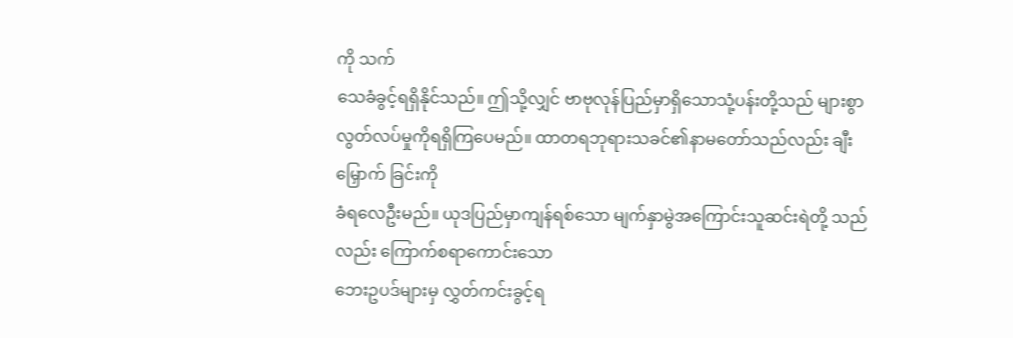ကို သက်
သေခံခွင့်ရရှိနိုင်သည်။ ဤသို့လျှင် ဗာဗုလုန်ပြည်မှာရှိသောသုံ့ပန်းတို့သည် များစွာ
လွတ်လပ်မှုကိုရရှိကြပေမည်။ ထာတရဘုရားသခင်၏နာမတော်သည်လည်း ချီးမြှောက် ခြင်းကို
ခံရလေဦးမည်။ ယုဒပြည်မှာကျန်ရစ်သော မျက်နှာမွဲအကြောင်းသူဆင်းရဲတို့ သည်လည်း ကြောက်စရာကောင်းသော
ဘေးဥပဒ်များမှ လွှတ်ကင်းခွင့်ရ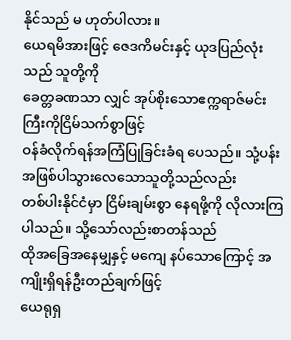နိုင်သည် မ ဟုတ်ပါလား။
ယေရမိအားဖြင့် ဇေဒကိမင်းနှင့် ယုဒပြည်လုံးသည် သူတို့ကို
ခေတ္တခဏသာ လျှင် အုပ်စိုးသောဧက္ကရာဇ်မင်းကြီးကိုငြိမ်သက်စွာဖြင့်
ဝန်ခံလိုက်ရန်အကြံပြုခြင်းခံရ ပေသည်။ သုံ့ပန်းအဖြစ်ပါသွားလေသောသူတို့သည်လည်း
တစ်ပါးနိုင်ငံမှာ ငြိမ်းချမ်းစွာ နေရဖို့ကို လိုလားကြပါသည်။ သို့သော်လည်းစာတန်သည်
ထိုအခြေအနေမျှနှင့် မကျေ နပ်သောကြောင့် အကျိုးရှိရန်ဦးတည်ချက်ဖြင့်
ယေရုရှ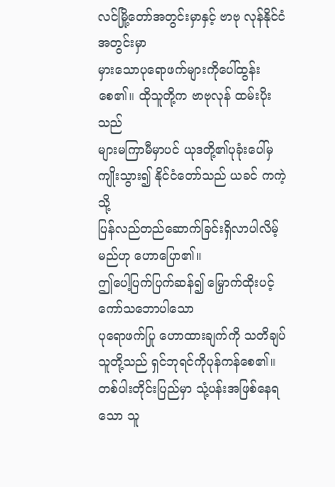လင်မြို့တော်အတွင်းမှာနှင့် ဗာဗု လုန်နိုင်ငံအတွင်းမှာ
မှားသောပုရောဖက်များကိုပေါ်ထွန်းစေ၏။ ထိုသူတို့က ဗာဗုလုန် ထမ်းပိုးသည်
များမကြာမီမှာပင် ယုဒတို့၏ပုခုံးပေါ်မှကျိုးသွား၍ နိုင်ငံတော်သည် ယခင် ကကဲ့သို့
ပြန်လည်တည်ဆောက်ခြင်းရှိလာပါလိမ့်မည်ဟု ဟောပြော၏။
ဤပေါ့ပြက်ပြက်ဆန်၍ မြှောက်ထိုးပင့်ကော်သဘောပါသော
ပုရောဖက်ပြု ဟောထားချက်ကို သတိချပ်သူတို့သည် ရှင်ဘုရင်ကိုပုန်ကန်စေ၏။
တစ်ပါးတိုင်းပြည်မှာ သုံ့ပန်းအဖြစ်နေရသော သူ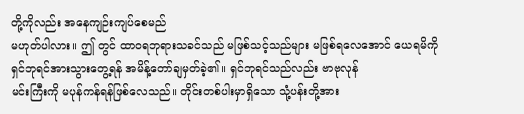တို့ကိုလည်း အနေကျဉ်းကျပ်စေမည်
မဟုတ်ပါလား။ ဤ တွင် ထာ၀ရဘုရားသခင်သည် မဖြစ်သင့်သည်များ မဖြစ်ရလေအောင် ယေရမိကို
ရှင်ဘုရင်အားသွားတွေ့ရန် အမိန့်တော်ချမှတ်ခဲ့၏။ ရှင်ဘုရင်သည်လည်း ဗာဗုလုန်
မင်းကြီးကို မပုန်ကန်ရန်ဖြစ်လေသည်။ တိုင်းတစ်ပါးမှာရှိသော သုံ့ပန်းတို့အား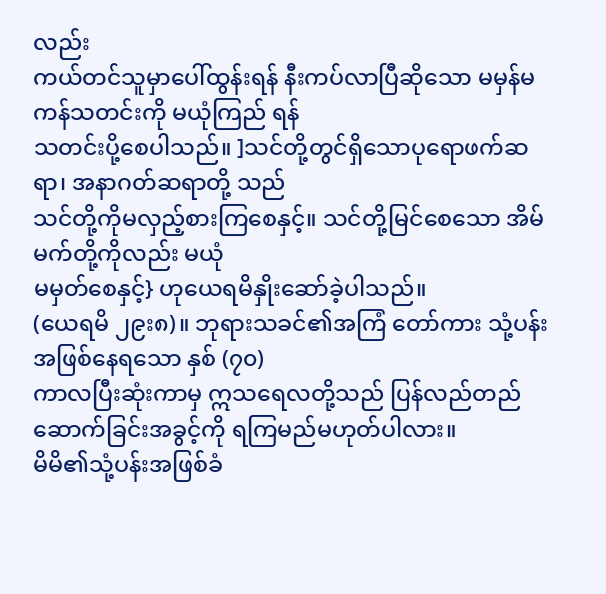လည်း
ကယ်တင်သူမှာပေါ်ထွန်းရန် နီးကပ်လာပြီဆိုသော မမှန်မကန်သတင်းကို မယုံကြည် ရန်
သတင်းပို့စေပါသည်။ ]သင်တို့တွင်ရှိသောပုရောဖက်ဆရာ၊ အနာဂတ်ဆရာတို့ သည်
သင်တို့ကိုမလှည့်စားကြစေနှင့်။ သင်တို့မြင်စေသော အိမ်မက်တို့ကိုလည်း မယုံ
မမှတ်စေနှင့်} ဟုယေရမိနှိုးဆော်ခဲ့ပါသည်။
(ယေရမိ ၂၉း၈)။ ဘုရားသခင်၏အကြံ တော်ကား သုံ့ပန်းအဖြစ်နေရသော နှစ် (၇၀)
ကာလပြီးဆုံးကာမှ ဣသရေလတို့သည် ပြန်လည်တည်ဆောက်ခြင်းအခွင့်ကို ရကြမည်မဟုတ်ပါလား။
မိမိ၏သုံ့ပန်းအဖြစ်ခံ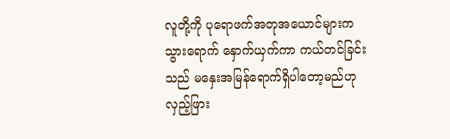လူတို့ကို ပုရောဖက်အတုအယောင်များက
သွားရောက် နှောက်ယှက်ကာ ကယ်တင်ခြင်းသည် မနှေးအမြန်ရောက်ရှိပါတော့မည်ဟု လှည့်ဖြား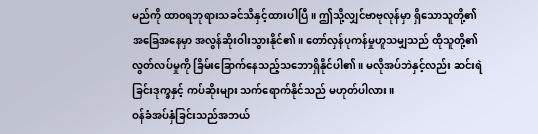မည်ကို ထာ၀ရဘုရားသခင်သိနှင့်ထားပါပြီ။ ဤသို့လျှင်ဗာဗုလုန်မှာ ရှိသောသူတို့၏
အခြေအနေမှာ အလွန်ဆိုးဝါးသွားနိုင်၏။ တော်လှန်ပုကန်မှုဟူသမျှသည် ထိုသူတို့၏
လွတ်လပ်မှုကို ခြိမ်းခြောက်နေသည့်သဘောရှိနိုင်ပါ၏။ မလိုအပ်ဘဲနှင့်လည်း ဆင်းရဲ
ခြင်းဒုက္ခနှင့် ကပ်ဆိုးများ သက်ရောက်နိုင်သည် မဟုတ်ပါလား။
ဝန်ခံအပ်နှံခြင်းသည်အဘယ်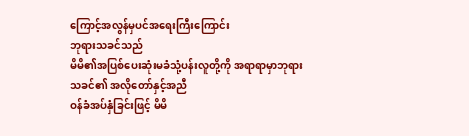ကြောင့်အလွန်မှပင်အရေးကြီးကြောင်း
ဘုရားသခင်သည်
မိမိ၏အပြစ်ပေးဆုံးမခံသုံ့ပန်းလူတို့ကို အရာရာမှာဘုရားသခင်၏ အလိုတော်နှင့်အညီ
ဝန်ခံအပ်နှံခြင်းဖြင့် မိမိ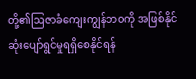တို့၏ဩဇာခံကျေးကျွန်ဘ၀ကို အဖြစ်နိုင်
ဆုံးပျော်ရွင်မှုရရှိစေနိုင်ရန်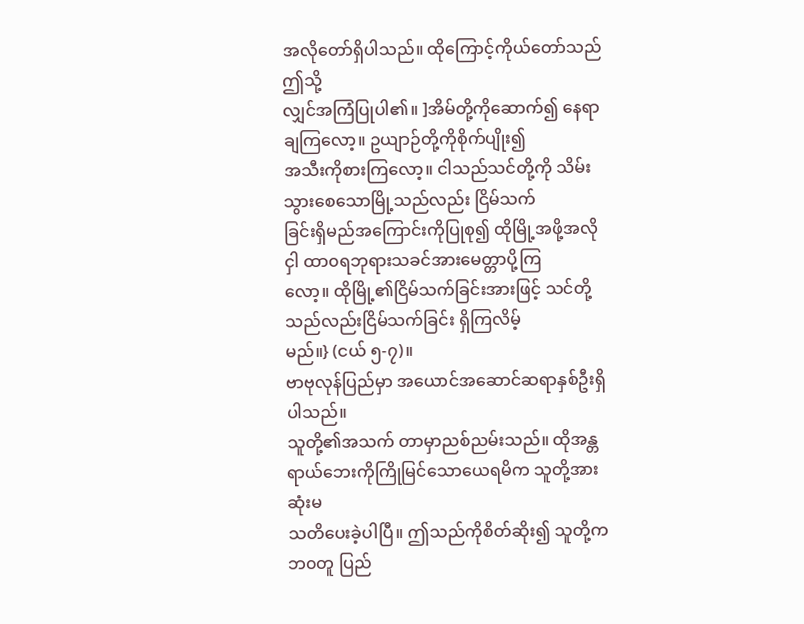အလိုတော်ရှိပါသည်။ ထိုကြောင့်ကိုယ်တော်သည် ဤသို့
လျှင်အကြံပြုပါ၏။ ]အိမ်တို့ကိုဆောက်၍ နေရာချကြလော့။ ဥယျာဉ်တို့ကိုစိုက်ပျိုး၍
အသီးကိုစားကြလော့။ ငါသည်သင်တို့ကို သိမ်းသွားစေသောမြို့သည်လည်း ငြိမ်သက်
ခြင်းရှိမည်အကြောင်းကိုပြုစု၍ ထိုမြို့အဖို့အလိုငှါ ထာ၀ရဘုရားသခင်အားမေတ္တာပို့ကြ
လော့။ ထိုမြို့၏ငြိမ်သက်ခြင်းအားဖြင့် သင်တို့သည်လည်းငြိမ်သက်ခြင်း ရှိကြလိမ့်
မည်။} (ငယ် ၅-၇)။
ဗာဗုလုန်ပြည်မှာ အယောင်အဆောင်ဆရာနှစ်ဦးရှိပါသည်။
သူတို့၏အသက် တာမှာညစ်ညမ်းသည်။ ထိုအန္တရာယ်ဘေးကိုကြိုမြင်သောယေရမိက သူတို့အားဆုံးမ
သတိပေးခဲ့ပါပြီ။ ဤသည်ကိုစိတ်ဆိုး၍ သူတို့က ဘ၀တူ ပြည်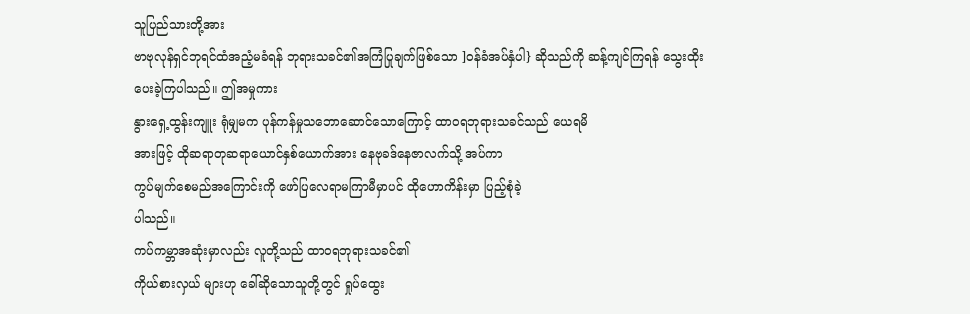သူပြည်သားတို့အား
ဗာဗုလုန်ရှင်ဘုရင်ထံအညံ့မခံရန် ဘုရားသခင်၏အကြံပြုချက်ဖြစ်သော ]ဝန်ခံအပ်နှံပါ} ဆိုသည်ကို ဆန့်ကျင်ကြရန် သွေးထိုးပေးခဲ့ကြပါသည်။ ဤအမှုကား
နွားရှေ့ထွန်းကျူး ရုံမျှမက ပုန်ကန်မှုသဘောဆောင်သောကြောင့် ထာ၀ရဘုရားသခင်သည် ယေရမိ
အားဖြင့် ထိုဆရာတုဆရာယောင်နှစ်ယောက်အား နေဗုခဒ်နေဇာလက်သို့ အပ်ကာ
ကွပ်မျက်စေမည်အကြောင်းကို ဖော်ပြလေရာမကြာမီမှာပင် ထိုဟောကိန်းမှာ ပြည့်စုံခဲ့
ပါသည်။
ကပ်ကမ္ဘာအဆုံးမှာလည်း လူတို့သည် ထာ၀ရဘုရားသခင်၏
ကိုယ်စားလှယ် များဟု ခေါ်ဆိုသောသူတို့တွင် ရှုပ်ထွေး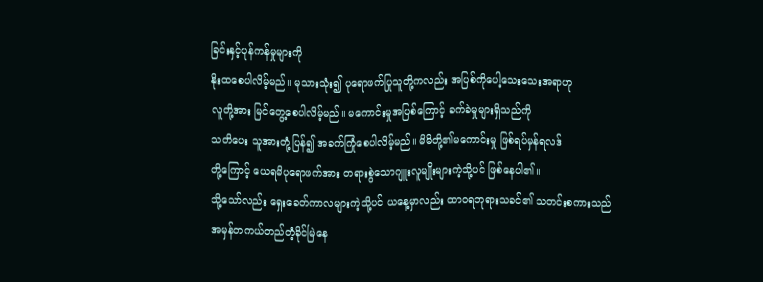ခြင်းနှင့်ပုန်ကန်မှုများကို
နိုးထစေပါလိမ့်မည်။ မုသားသုံး၍ ပုရောဖက်ပြုသူတို့ကလည်း အပြစ်ကိုပေါ့သေးသေးအရာဟု
လူတို့အား မြင်တွေ့စေပါလိမ့်မည်။ မကောင်းမှုအပြစ်ကြောင့် ခက်ခဲမှုများရှိသည်ကို
သတိပေး သူအားတုံ့ပြန်၍ အခက်ကြုံစေပါလိမ့်မည်။ မိမိတို့၏မကောင်းမှု ဖြစ်ရပ်မှန်ရလဒ်
တို့ကြောင့် ယေရမိပုရောဖက်အား တရားစွဲသောဂျူးလူမျိုးများကဲ့သို့ပင် ဖြစ်နေပါ၏။
သို့သော်လည်း ရှေးခေတ်ကာလများကဲ့သို့ပင် ယနေ့မှာလည်း ထာ၀ရဘုရားသခင်၏ သတင်းစကားသည်
အမှန်တကယ်တည်တံ့ခိုင်မြဲနေ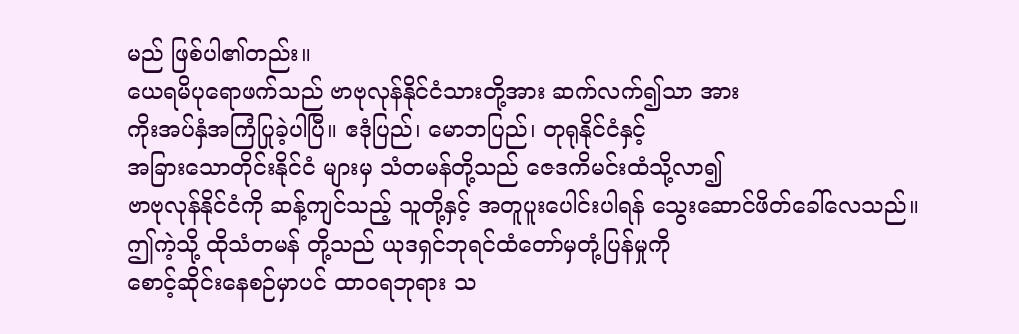မည် ဖြစ်ပါ၏တည်း။
ယေရမိပုရောဖက်သည် ဗာဗုလုန်နိုင်ငံသားတို့အား ဆက်လက်၍သာ အား
ကိုးအပ်နှံအကြံပြုခဲ့ပါပြီ။ ဧဒုံပြည်၊ မောဘပြည်၊ တုရုနိုင်ငံနှင့်
အခြားသောတိုင်းနိုင်ငံ များမှ သံတမန်တို့သည် ဇေဒကိမင်းထံသို့လာ၍
ဗာဗုလုန်နိုင်ငံကို ဆန့်ကျင်သည့် သူတို့နှင့် အတူပူးပေါင်းပါရန် သွေးဆောင်ဖိတ်ခေါ်လေသည်။
ဤကဲ့သို့ ထိုသံတမန် တို့သည် ယုဒရှင်ဘုရင်ထံတော်မှတုံ့ပြန်မှုကို
စောင့်ဆိုင်းနေစဉ်မှာပင် ထာ၀ရဘုရား သ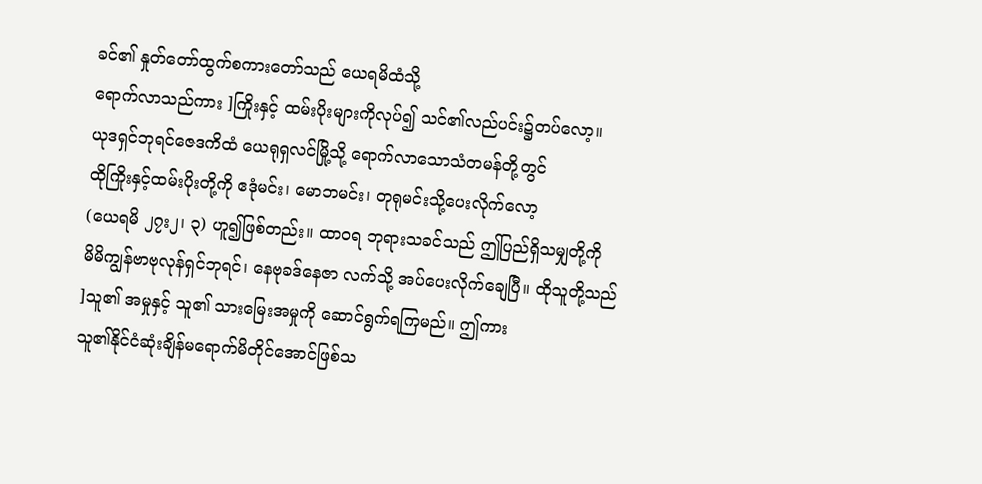ခင်၏ နှုတ်တော်ထွက်စကားတော်သည် ယေရမိထံသို့
ရောက်လာသည်ကား ]ကြိုးနှင့် ထမ်းပိုးများကိုလုပ်၍ သင်၏လည်ပင်း၌တပ်လော့။
ယုဒရှင်ဘုရင်ဇေဒကိထံ ယေရုရှလင်မြို့သို့ ရောက်လာသောသံတမန်တို့တွင်
ထိုကြိုးနှင့်ထမ်းပိုးတို့ကို ဧဒုံမင်း၊ မောဘမင်း၊ တုရုမင်းသို့ပေးလိုက်လော့
(ယေရမိ ၂၇း၂၊ ၃) ဟူ၍ဖြစ်တည်း။ ထာ၀ရ ဘုရားသခင်သည် ဤပြည်ရှိသမျှတို့ကို
မိမိကျွန်ဗာဗုလုန်ရှင်ဘုရင်၊ နေဗုခဒ်နေဇာ လက်သို့ အပ်ပေးလိုက်ချေပြီ။ ထိုသူတို့သည်
]သူ၏ အမှုနှင့် သူ၏ သားမြေးအမှုကို ဆောင်ရွက်ရကြမည်။ ဤကား
သူ၏နိုင်ငံဆုံးချိန်မရောက်မိတိုင်အောင်ဖြစ်သ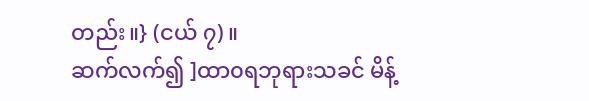တည်း။} (ငယ် ၇)။
ဆက်လက်၍ ]ထာ၀ရဘုရားသခင် မိန့်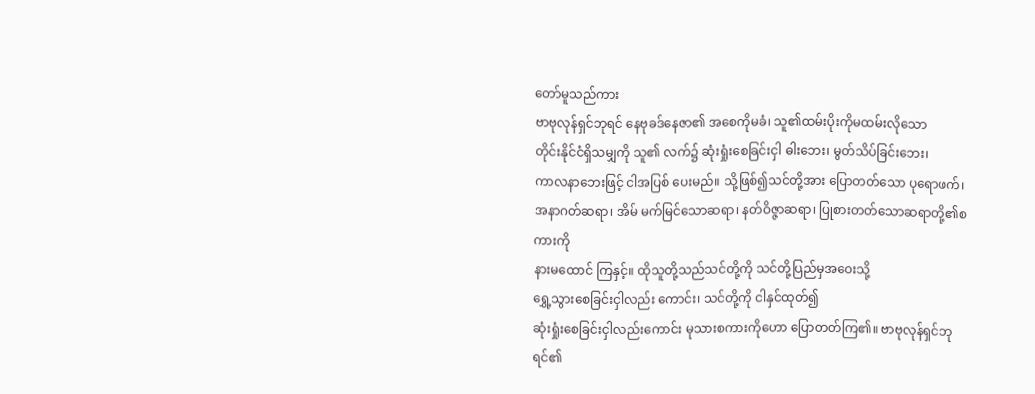တော်မူသည်ကား
ဗာဗုလုန်ရှင်ဘုရင် နေဗုခဒ်နေဇာ၏ အစေကိုမခံ၊ သူ၏ထမ်းပိုးကိုမထမ်းလိုသော
တိုင်းနိုင်ငံရှိသမျှကို သူ၏ လက်၌ ဆုံးရှုံးစေခြင်းငှါ ဓါးဘေး၊ မွတ်သိပ်ခြင်းဘေး၊
ကာလနာဘေးဖြင့် ငါအပြစ် ပေးမည်။ သို့ဖြစ်၍သင်တို့အား ပြောတတ်သော ပုရောဖက်၊
အနာဂတ်ဆရာ၊ အိမ် မက်မြင်သောဆရာ၊ နတ်ဝိဇ္ဇာဆရာ၊ ပြုစားတတ်သောဆရာတို့၏စကားကို
နားမထောင် ကြနှင့်။ ထိုသူတို့သည်သင်တို့ကို သင်တို့ပြည်မှအဝေးသို့
ရွှေ့သွားစေခြင်းငှါလည်း ကောင်း၊ သင်တို့ကို ငါနှင်ထုတ်၍
ဆုံးရှုံးစေခြင်းငှါလည်းကောင်း မုသားစကားကိုဟော ပြောတတ်ကြ၏။ ဗာဗုလုန်ရှင်ဘုရင်၏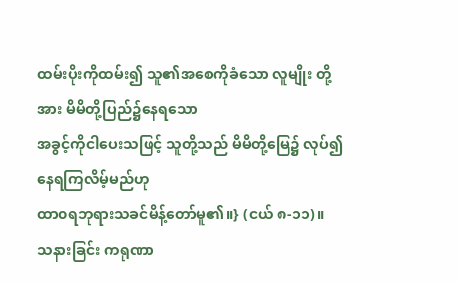ထမ်းပိုးကိုထမ်း၍ သူ၏အစေကိုခံသော လူမျိုး တို့အား မိမိတို့ပြည်၌နေရသော
အခွင့်ကိုငါပေးသဖြင့် သူတို့သည် မိမိတို့မြေ၌ လုပ်၍ နေရကြလိမ့်မည်ဟု
ထာ၀ရဘုရားသခင်မိန့်တော်မူ၏။} (ငယ် ၈-၁၁)။
သနားခြင်း ကရုဏာ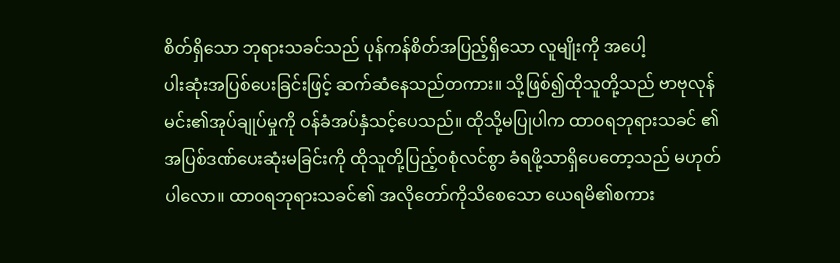စိတ်ရှိသော ဘုရားသခင်သည် ပုန်ကန်စိတ်အပြည့်ရှိသော လူမျိုးကို အပေါ့
ပါးဆုံးအပြစ်ပေးခြင်းဖြင့် ဆက်ဆံနေသည်တကား။ သို့ဖြစ်၍ထိုသူတို့သည် ဗာဗုလုန်
မင်း၏အုပ်ချုပ်မှုကို ဝန်ခံအပ်နှံသင့်ပေသည်။ ထိုသို့မပြုပါက ထာ၀ရဘုရားသခင် ၏
အပြစ်ဒဏ်ပေးဆုံးမခြင်းကို ထိုသူတို့ပြည့်၀စုံလင်စွာ ခံရဖို့သာရှိပေတော့သည် မဟုတ်
ပါလော။ ထာ၀ရဘုရားသခင်၏ အလိုတော်ကိုသိစေသော ယေရမိ၏စကား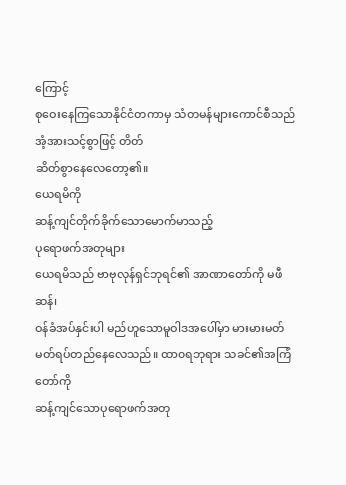ကြောင့်
စုဝေးနေကြသောနိုင်ငံတကာမှ သံတမန်များကောင်စီသည် အံ့အားသင့်စွာဖြင့် တိတ်
ဆိတ်စွာနေလေတော့၏။
ယေရမိကို
ဆန့်ကျင်တိုက်ခိုက်သောမောက်မာသည့်
ပုရောဖက်အတုများ
ယေရမိသည် ဗာဗုလုန်ရှင်ဘုရင်၏ အာဏာတော်ကို မဖီဆန်၊
ဝန်ခံအပ်နှင်းပါ မည်ဟူသောမူဝါဒအပေါ်မှာ မားမားမတ်မတ်ရပ်တည်နေလေသည်။ ထာ၀ရဘုရား သခင်၏အကြံတော်ကို
ဆန့်ကျင်သောပုရောဖက်အတု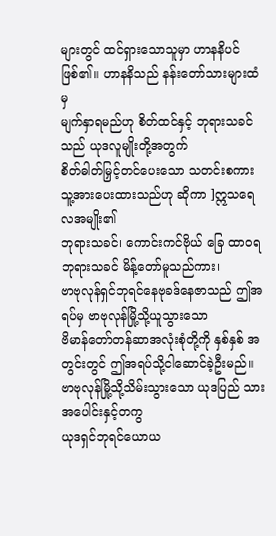များတွင် ထင်ရှားသောသူမှာ ဟာနနိပင်ဖြစ်၏။ ဟာနနိသည် နန်းတော်သားများထံမှ
မျက်နှာရမည်ဟု စိတ်ထင်နှင့် ဘုရားသခင်သည် ယုဒလူမျိုးတို့အတွက်
စိတ်ဓါတ်မြှင့်တင်ပေးသော သတင်းစကား သူ့အားပေးထားသည်ဟု ဆိုကာ ]ဣသရေလအမျိုး၏
ဘုရားသခင်၊ ကောင်းကင်ဗိုယ် ခြေ ထာ၀ရဘုရားသခင် မိန့်တော်မူသည်ကား၊
ဗာဗုလုန်ရှင်ဘုရင်နေဗုခဒ်နေဇာသည် ဤအရပ်မှ ဗာဗုလုန်မြို့သို့ယူသွားသော
ဗိမာန်တော်တန်ဆာအလုံးစုံတို့ကို နှစ်နှစ် အတွင်းတွင် ဤအရပ်သို့ငါဆောင်ခဲ့ဦးမည်။
ဗာဗုလုန်မြို့သို့သိမ်းသွားသော ယုဒပြည် သားအပေါင်းနှင့်တကွ
ယုဒရှင်ဘုရင်ယောယ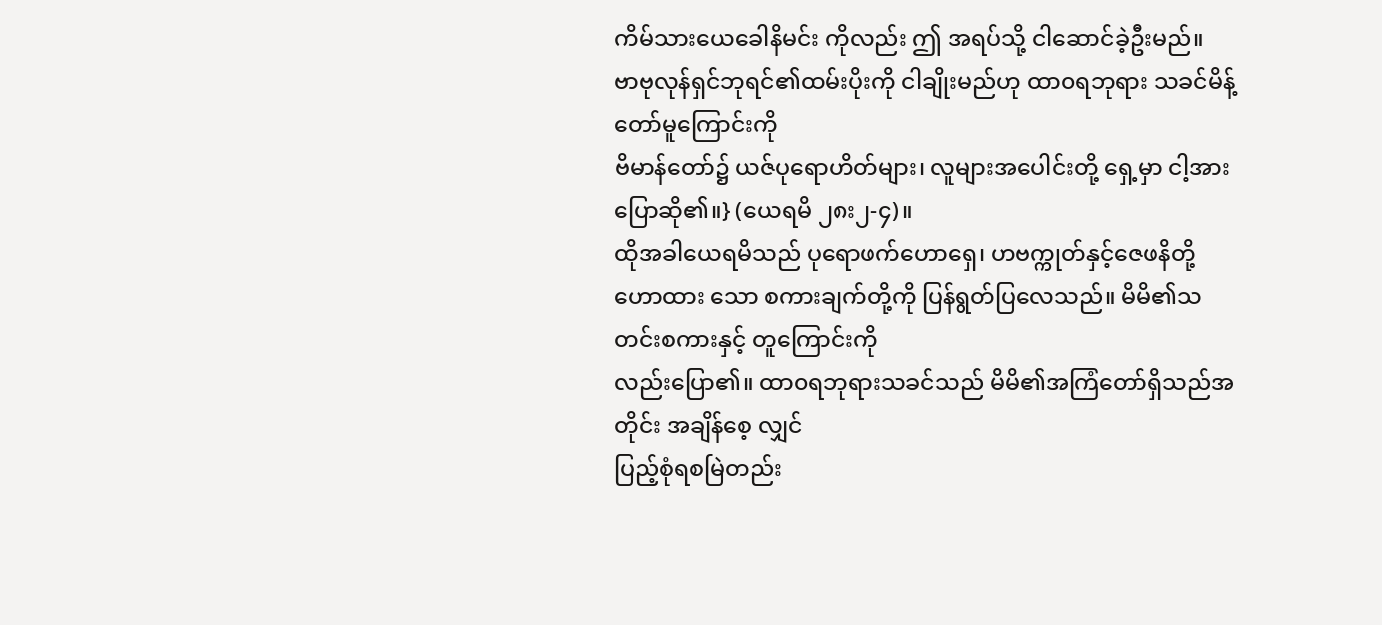ကိမ်သားယေခေါနိမင်း ကိုလည်း ဤ အရပ်သို့ ငါဆောင်ခဲ့ဦးမည်။
ဗာဗုလုန်ရှင်ဘုရင်၏ထမ်းပိုးကို ငါချိုးမည်ဟု ထာ၀ရဘုရား သခင်မိန့်တော်မူကြောင်းကို
ဗိမာန်တော်၌ ယဇ်ပုရောဟိတ်များ၊ လူများအပေါင်းတို့ ရှေ့မှာ ငါ့အားပြောဆို၏။} (ယေရမိ ၂၈း၂-၄)။
ထိုအခါယေရမိသည် ပုရောဖက်ဟောရှေ၊ ဟဗက္ကုတ်နှင့်ဇေဖနိတို့
ဟောထား သော စကားချက်တို့ကို ပြန်ရွတ်ပြလေသည်။ မိမိ၏သတင်းစကားနှင့် တူကြောင်းကို
လည်းပြော၏။ ထာ၀ရဘုရားသခင်သည် မိမိ၏အကြံတော်ရှိသည်အတိုင်း အချိန်စေ့ လျှင်
ပြည့်စုံရစမြဲတည်း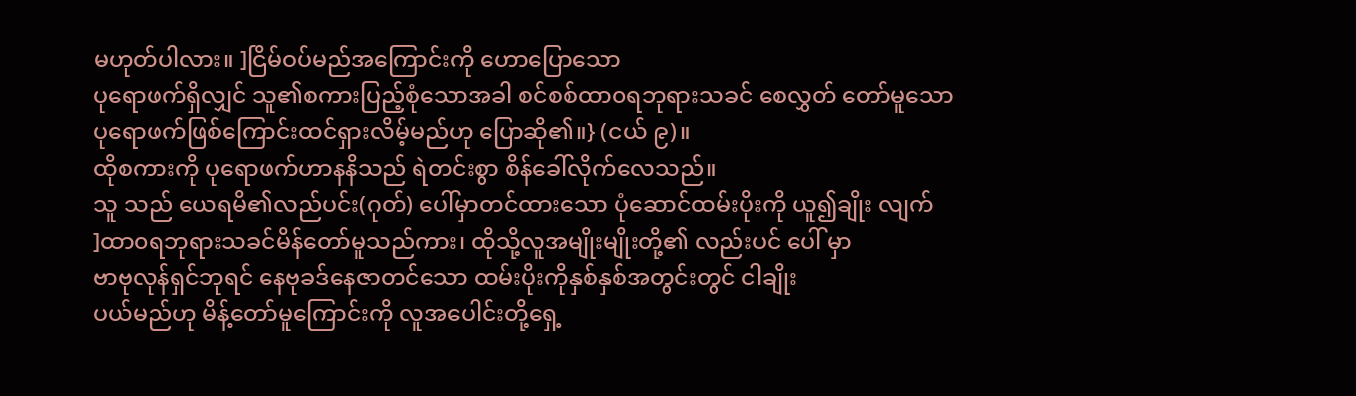မဟုတ်ပါလား။ ]ငြိမ်ဝပ်မည်အကြောင်းကို ဟောပြောသော
ပုရောဖက်ရှိလျှင် သူ၏စကားပြည့်စုံသောအခါ စင်စစ်ထာ၀ရဘုရားသခင် စေလွှတ် တော်မူသော
ပုရောဖက်ဖြစ်ကြောင်းထင်ရှားလိမ့်မည်ဟု ပြောဆို၏။} (ငယ် ၉)။
ထိုစကားကို ပုရောဖက်ဟာနနိသည် ရဲတင်းစွာ စိန်ခေါ်လိုက်လေသည်။
သူ သည် ယေရမိ၏လည်ပင်း(ဂုတ်) ပေါ်မှာတင်ထားသော ပုံဆောင်ထမ်းပိုးကို ယူ၍ချိုး လျက်
]ထာ၀ရဘုရားသခင်မိန်တော်မူသည်ကား၊ ထိုသို့လူအမျိုးမျိုးတို့၏ လည်းပင် ပေါ် မှာ
ဗာဗုလုန်ရှင်ဘုရင် နေဗုခဒ်နေဇာတင်သော ထမ်းပိုးကိုနှစ်နှစ်အတွင်းတွင် ငါချိုး
ပယ်မည်ဟု မိန့်တော်မူကြောင်းကို လူအပေါင်းတို့ရှေ့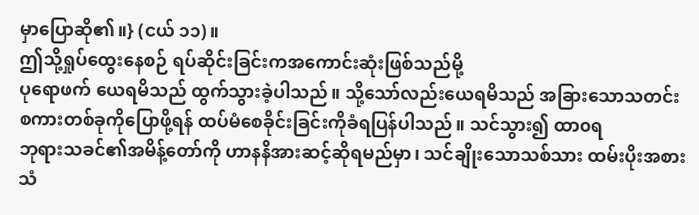မှာပြောဆို၏။} (ငယ် ၁၁)။
ဤသို့ရှုပ်ထွေးနေစဉ် ရပ်ဆိုင်းခြင်းကအကောင်းဆုံးဖြစ်သည်မို့
ပုရောဖက် ယေရမိသည် ထွက်သွားခဲ့ပါသည်။ သို့သော်လည်းယေရမိသည် အခြားသောသတင်း
စကားတစ်ခုကိုပြောဖို့ရန် ထပ်မံစေခိုင်းခြင်းကိုခံရပြန်ပါသည်။ သင်သွား၍ ထာ၀ရ
ဘုရားသခင်၏အမိန့်တော်ကို ဟာနနိအားဆင့်ဆိုရမည်မှာ၊ သင်ချိုးသောသစ်သား ထမ်းပိုးအစား
သံ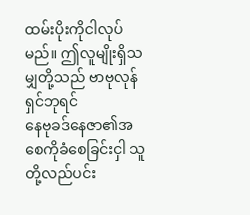ထမ်းပိုးကိုငါလုပ်မည်။ ဤလူမျိုးရှိသမျှတို့သည် ဗာဗုလုန်ရှင်ဘုရင်
နေဗုခဒ်နေဇာ၏အစေကိုခံစေခြင်းငှါ သူတို့လည်ပင်း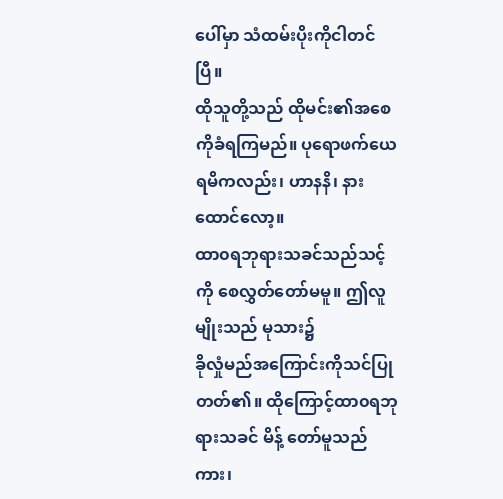ပေါ်မှာ သံထမ်းပိုးကိုငါတင်ပြီ။
ထိုသူတို့သည် ထိုမင်း၏အစေကိုခံရကြမည်။ ပုရောဖက်ယေရမိကလည်း၊ ဟာနနိ၊ နားထောင်လော့။
ထာ၀ရဘုရားသခင်သည်သင့်ကို စေလွှတ်တော်မမူ။ ဤလူမျိုးသည် မုသား၌
ခိုလှုံမည်အကြောင်းကိုသင်ပြုတတ်၏။ ထိုကြောင့်ထာ၀ရဘုရားသခင် မိန့် တော်မူသည်ကား၊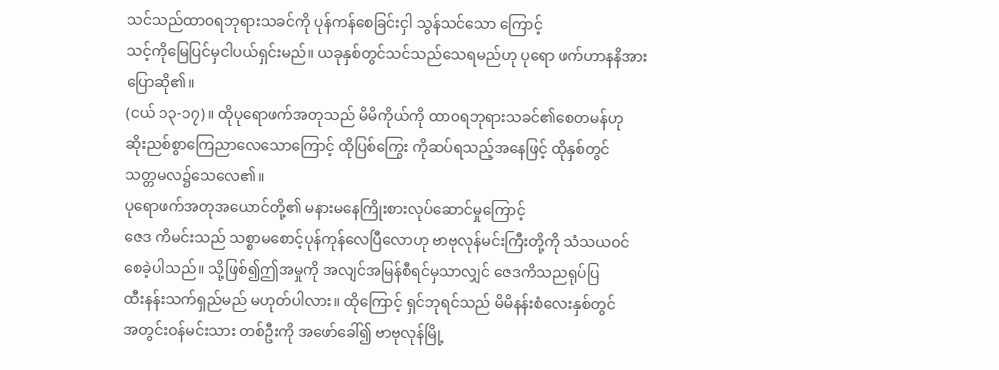သင်သည်ထာ၀ရဘုရားသခင်ကို ပုန်ကန်စေခြင်းငှါ သွန်သင်သော ကြောင့်
သင့်ကိုမြေပြင်မှငါပယ်ရှင်းမည်။ ယခုနှစ်တွင်သင်သည်သေရမည်ဟု ပုရော ဖက်ဟာနနိအားပြောဆို၏။
(ငယ် ၁၃-၁၇)။ ထိုပုရောဖက်အတုသည် မိမိကိုယ်ကို ထာ၀ရဘုရားသခင်၏စေတမန်ဟု
ဆိုးညစ်စွာကြေညာလေသောကြောင့် ထိုပြစ်ကြွေး ကိုဆပ်ရသည့်အနေဖြင့် ထိုနှစ်တွင်
သတ္တမလ၌သေလေ၏။
ပုရောဖက်အတုအယောင်တို့၏ မနားမနေကြိုးစားလုပ်ဆောင်မှုကြောင့်
ဇေဒ ကိမင်းသည် သစ္စာမစောင့်ပုန်ကုန်လေပြီလောဟု ဗာဗုလုန်မင်းကြီးတို့ကို သံသယဝင်
စေခဲ့ပါသည်။ သို့ဖြစ်၍ဤအမှုကို အလျင်အမြန်စီရင်မှသာလျှင် ဇေဒကိသညရုပ်ပြ
ထီးနန်းသက်ရှည်မည် မဟုတ်ပါလား။ ထိုကြောင့် ရှင်ဘုရင်သည် မိမိနန်းစံလေးနှစ်တွင်
အတွင်းဝန်မင်းသား တစ်ဦးကို အဖော်ခေါ်၍ ဗာဗုလုန်မြို့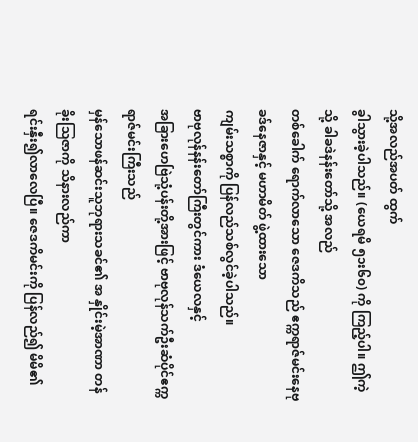သို့အလည်အပတ် ထွက်
ခွါသွားခဲ့ပါသည်။ (ယေရမိ ၅၁း၆၀) ကို ကြည့်ပါ။ ဤကဲ့သို့ ခါခဒဲနန်းတော်သို့ အလည်
တစ်ခေါက် ရောက်လာသော ဇေဒကိသည် ဧက္ကရာဇ်မင်းနေဗုခဒ်နေဇာနှင့် မဟာမိတ် ဖွဲ့ထားသော
ကျမ်းသစ္စာကို ပြန်လည်သစ်လွင်ခဲ့ပါသည်။
ဗာဗုလုန်နန်းတော်ကြီးတွင်ကား ဒံယေလနှင့်
အခြားဟေဗြဲသုံ့ပန်းတို့အားဖြင့် ဗာဗုလုန်သက်ဦးဆံပိုင်ဧက္ကရာဇ်မင်းကြီးသည်
မှန်သောဖန်ဆင်းသူဘုရားသခင်၏ အ နှိုင်းမဲ့အာဏာ တန်ခိုးဩဇာကို သိနားလည်ကာ
ရင်းနှီး၍လာလေပြီ။ ဇေဒကိမင်းကို ပြန်လည်၍ မိမိ၏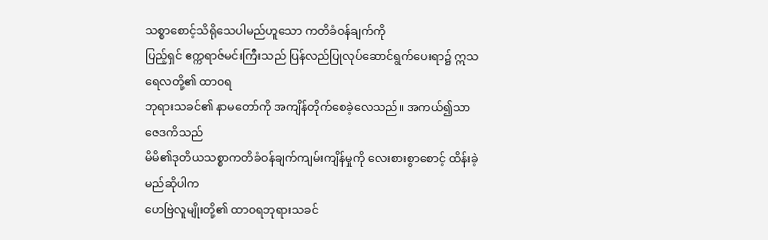သစ္စာစောင့်သိရိုသေပါမည်ဟူသော ကတိခံဝန်ချက်ကို
ပြည့်ရှင် ဧက္ကရာဇ်မင်းကြီးသည် ပြန်လည်ပြုလုပ်ဆောင်ရွက်ပေးရာ၌ ဣသရေလတို့၏ ထာ၀ရ
ဘုရားသခင်၏ နာမတော်ကို အကျိန်တိုက်စေခဲ့လေသည်။ အကယ်၍သာ ဇေဒကိသည်
မိမိ၏ဒုတိယသစ္စာကတိခံဝန်ချက်ကျမ်းကျိန်မှုကို လေးစားစွာစောင့် ထိန်းခဲ့မည်ဆိုပါက
ဟေဗြဲလူမျိုးတို့၏ ထာ၀ရဘုရားသခင်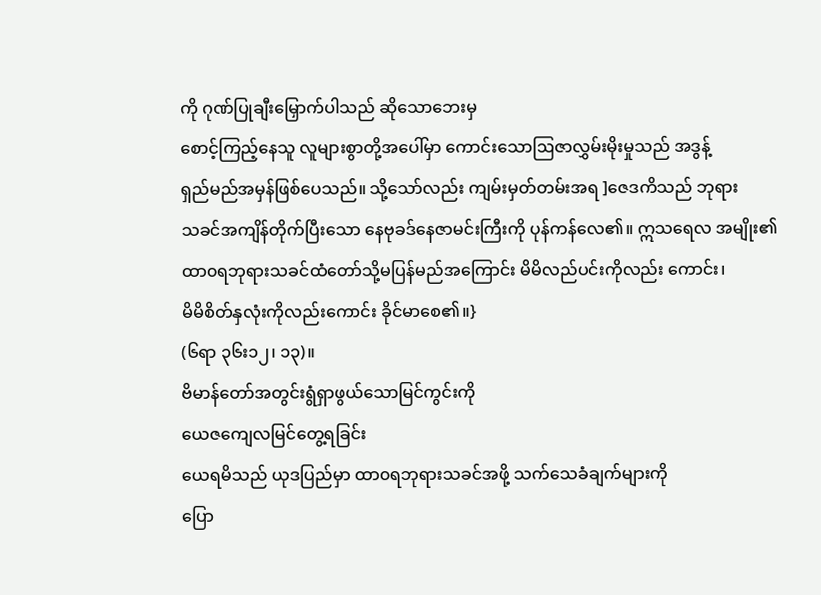ကို ဂုဏ်ပြုချီးမြှောက်ပါသည် ဆိုသောဘေးမှ
စောင့်ကြည့်နေသူ လူများစွာတို့အပေါ်မှာ ကောင်းသောဩဇာလွှမ်းမိုးမှုသည် အဒွန့်
ရှည်မည်အမှန်ဖြစ်ပေသည်။ သို့သော်လည်း ကျမ်းမှတ်တမ်းအရ ]ဇေဒကိသည် ဘုရား
သခင်အကျိန်တိုက်ပြီးသော နေဗုခဒ်နေဇာမင်းကြီးကို ပုန်ကန်လေ၏။ ဣသရေလ အမျိုး၏
ထာ၀ရဘုရားသခင်ထံတော်သို့မပြန်မည်အကြောင်း မိမိလည်ပင်းကိုလည်း ကောင်း၊
မိမိစိတ်နှလုံးကိုလည်းကောင်း ခိုင်မာစေ၏။}
(၆ရာ ၃၆း၁၂၊ ၁၃)။
ဗိမာန်တော်အတွင်းရွံရှာဖွယ်သောမြင်ကွင်းကို
ယေဇကျေလမြင်တွေ့ရခြင်း
ယေရမိသည် ယုဒပြည်မှာ ထာ၀ရဘုရားသခင်အဖို့ သက်သေခံချက်များကို
ပြော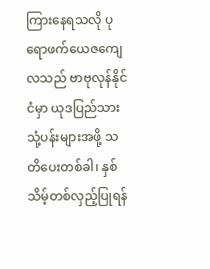ကြားနေရသလို ပုရောဖက်ယေဇကျေလသည် ဗာဗုလုန်နိုင်ငံမှာ ယုဒပြည်သား
သုံ့ပန်းများအဖို့ သတိပေးတစ်ခါ၊ နှစ်သိမ့်တစ်လှည့်ပြုရန်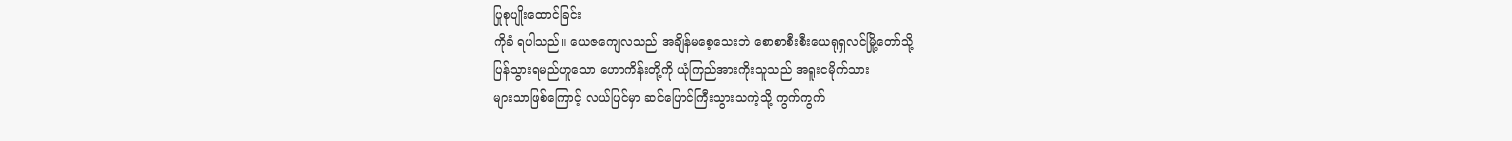ပြုစုပျိုးထောင်ခြင်း
ကိုခံ ရပါသည်။ ယေဇကျေလသည် အချိန်မစေ့သေးဘဲ စောစာစီးစီးယေရုရှလင်မြို့တော်သို့
ပြန်သွားရမည်ဟူသော ဟောကိန်းတို့ကို ယုံကြည်အားကိုးသူသည် အရူးငမိုက်သား
များသာဖြစ်ကြောင့် လယ်ပြင်မှာ ဆင်ပြောင်ကြီးသွားသကဲ့သို့ ကွက်ကွက်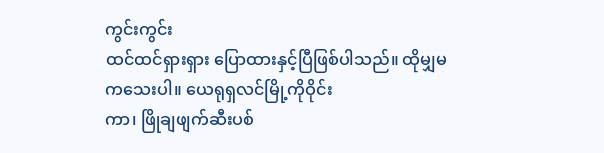ကွင်းကွင်း
ထင်ထင်ရှားရှား ပြောထားနှင့်ပြီဖြစ်ပါသည်။ ထိုမျှမကသေးပါ။ ယေရုရှလင်မြို့ကိုဝိုင်း
ကာ၊ ဖြိုချဖျက်ဆီးပစ်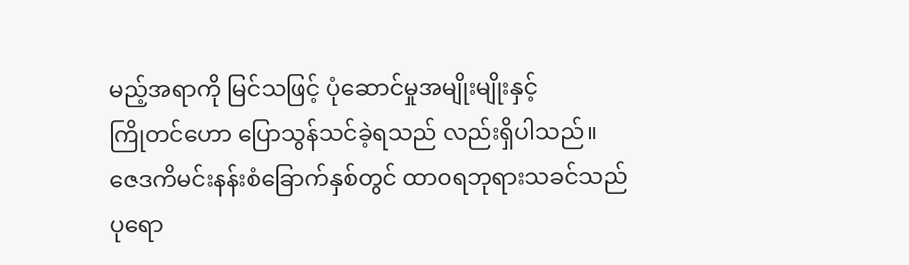မည့်အရာကို မြင်သဖြင့် ပုံဆောင်မှုအမျိုးမျိုးနှင့်
ကြိုတင်ဟော ပြောသွန်သင်ခဲ့ရသည် လည်းရှိပါသည်။
ဇေဒကိမင်းနန်းစံခြောက်နှစ်တွင် ထာ၀ရဘုရားသခင်သည်
ပုရော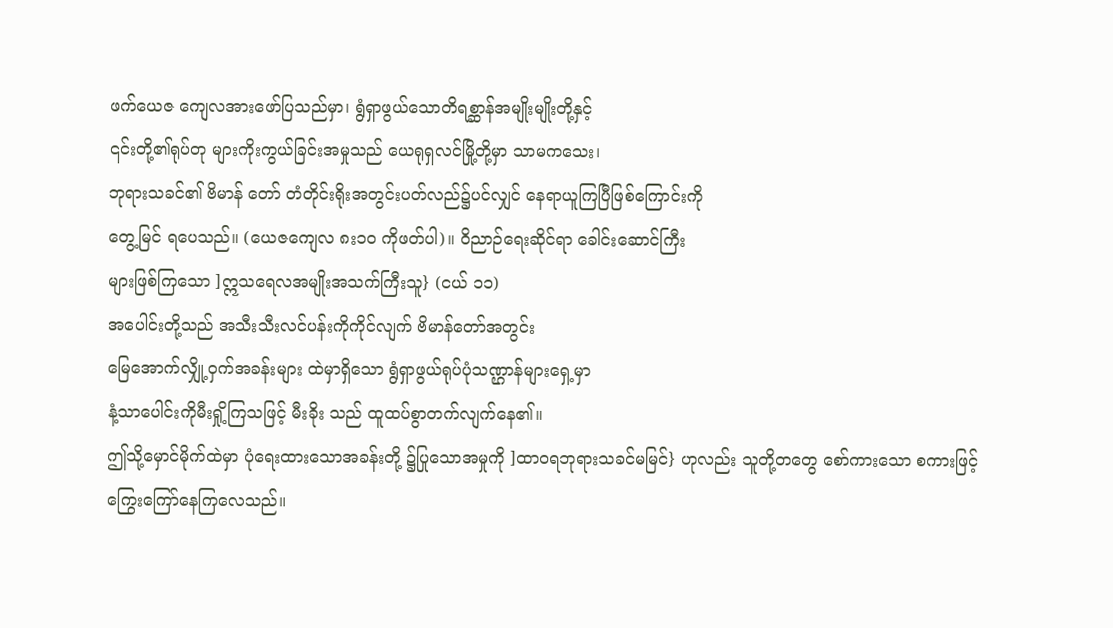ဖက်ယေဇ ကျေလအားဖော်ပြသည်မှာ၊ ရွံရှာဖွယ်သောတိရစ္ဆာန်အမျိုးမျိုးတို့နှင့်
၎င်းတို့၏ရုပ်တု များကိုးကွယ်ခြင်းအမှုသည် ယေရုရှလင်မြို့တို့မှာ သာမကသေး၊
ဘုရားသခင်၏ ဗိမာန် တော် တံတိုင်းရိုးအတွင်းပတ်လည်၌ပင်လျှင် နေရာယူကြပြီဖြစ်ကြောင်းကို
တွေ့မြင် ရပေသည်။ (ယေဇကျေလ ၈း၁၀ ကိုဖတ်ပါ)။ ဝိညာဉ်ရေးဆိုင်ရာ ခေါင်းဆောင်ကြီး
များဖြစ်ကြသော ]ဣသရေလအမျိုးအသက်ကြီးသူ} (ငယ် ၁၁)
အပေါင်းတို့သည် အသီးသီးလင်ပန်းကိုကိုင်လျက် ဗိမာန်တော်အတွင်း
မြေအောက်လျှို့ဝှက်အခန်းများ ထဲမှာရှိသော ရွံရှာဖွယ်ရုပ်ပုံသဏ္ဌာန်များရှေ့မှာ
နံ့သာပေါင်းကိုမီးရှို့ကြသဖြင့် မီးခိုး သည် ထူထပ်စွာတက်လျက်နေ၏။
ဤသို့မှောင်မိုက်ထဲမှာ ပုံရေးထားသောအခန်းတို့ ၌ပြုသောအမှုကို ]ထာ၀ရဘုရားသခင်မမြင်} ဟုလည်း သူတို့တတွေ စော်ကားသော စကားဖြင့်
ကြွေးကြော်နေကြလေသည်။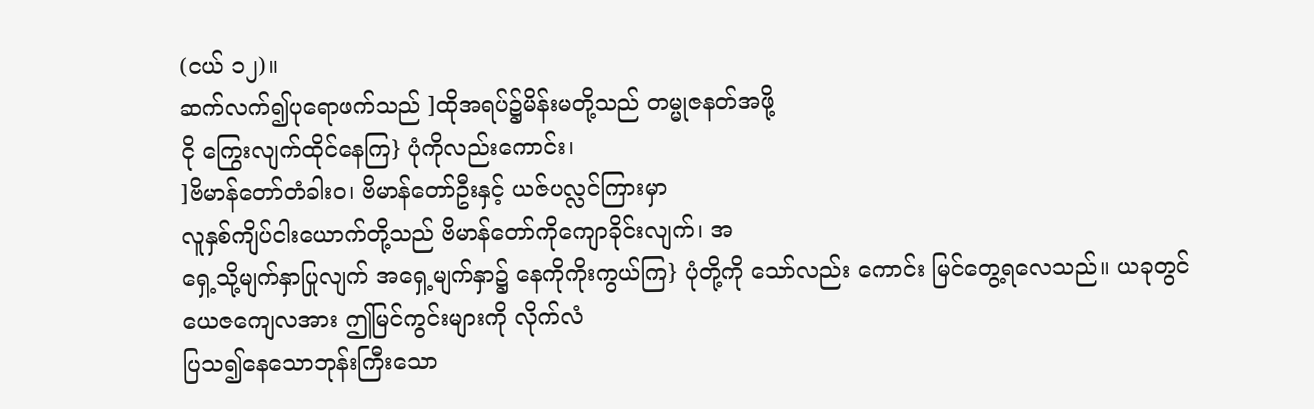(ငယ် ၁၂)။
ဆက်လက်၍ပုရောဖက်သည် ]ထိုအရပ်၌မိန်းမတို့သည် တမ္မုဇနတ်အဖို့
ငို ကြွေးလျက်ထိုင်နေကြ} ပုံကိုလည်းကောင်း၊
]ဗိမာန်တော်တံခါး၀၊ ဗိမာန်တော်ဦးနှင့် ယဇ်ပလ္လင်ကြားမှာ
လူနှစ်ကျိပ်ငါးယောက်တို့သည် ဗိမာန်တော်ကိုကျောခိုင်းလျက်၊ အ
ရှေ့သို့မျက်နှာပြုလျက် အရှေ့မျက်နှာ၌ နေကိုကိုးကွယ်ကြ} ပုံတို့ကို သော်လည်း ကောင်း မြင်တွေ့ရလေသည်။ ယခုတွင်
ယေဇကျေလအား ဤမြင်ကွင်းများကို လိုက်လံ
ပြသ၍နေသောဘုန်းကြီးသော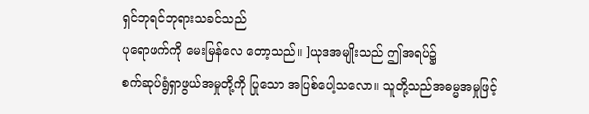ရှင်ဘုရင်ဘုရားသခင်သည်
ပုရောဖက်ကို မေးမြန်လေ တော့သည်။ ]ယုဒအမျိုးသည် ဤအရပ်၌
စက်ဆုပ်ရွံရှာဖွယ်အမှုတို့ကို ပြုသော အပြစ်ပေါ့သလော။ သူတို့သည်အဓမ္မအမှုဖြင့်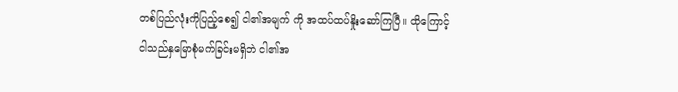တစ်ပြည်လုံးကိုပြည့်စေ၍ ငါ၏အမျက် ကို အထပ်ထပ်နှိုးဆော်ကြပြီ။ ထိုကြောင့်
ငါသည်နှမြောစုံမက်ခြင်းမရှိဘဲ ငါ၏အ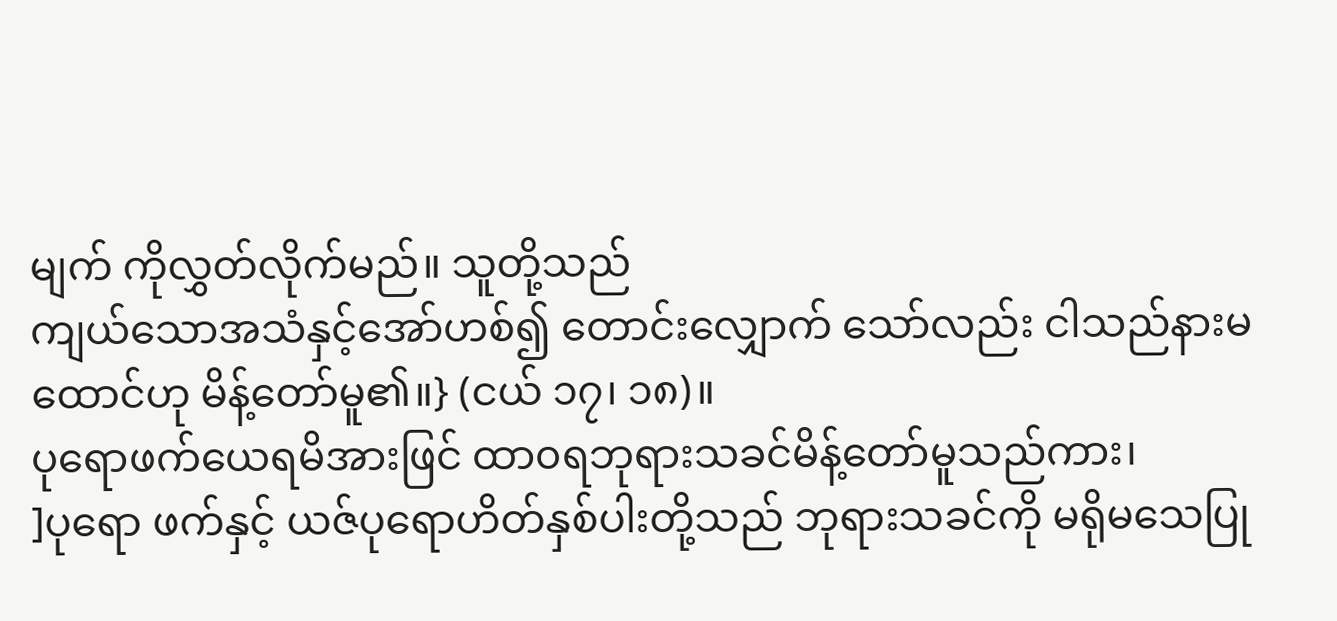မျက် ကိုလွှတ်လိုက်မည်။ သူတို့သည်
ကျယ်သောအသံနှင့်အော်ဟစ်၍ တောင်းလျှောက် သော်လည်း ငါသည်နားမထောင်ဟု မိန့်တော်မူ၏။} (ငယ် ၁၇၊ ၁၈)။
ပုရောဖက်ယေရမိအားဖြင် ထာ၀ရဘုရားသခင်မိန့်တော်မူသည်ကား၊
]ပုရော ဖက်နှင့် ယဇ်ပုရောဟိတ်နှစ်ပါးတို့သည် ဘုရားသခင်ကို မရိုမသေပြု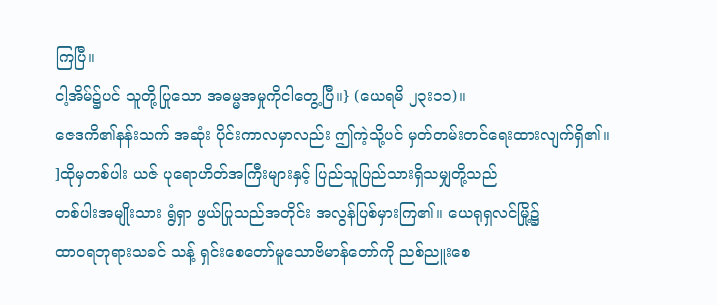ကြပြီ။
ငါ့အိမ်၌ပင် သူတို့ပြုသော အဓမ္မအမှုကိုငါတွေ့ပြီ။} (ယေရမိ ၂၃း၁၁)။
ဇေဒကိ၏နန်းသက် အဆုံး ပိုင်းကာလမှာလည်း ဤကဲ့သို့ပင် မှတ်တမ်းတင်ရေးထားလျက်ရှိ၏။
]ထိုမှတစ်ပါး ယဇ် ပုရောဟိတ်အကြီးများနှင့် ပြည်သူပြည်သားရှိသမျှတို့သည်
တစ်ပါးအမျိုးသား ရွံရှာ ဖွယ်ပြုသည်အတိုင်း အလွန်ပြစ်မှားကြ၏။ ယေရုရှလင်မြို့၌
ထာ၀ရဘုရားသခင် သန့် ရှင်းစေတော်မူသောဗိမာန်တော်ကို ညစ်ညူးစေ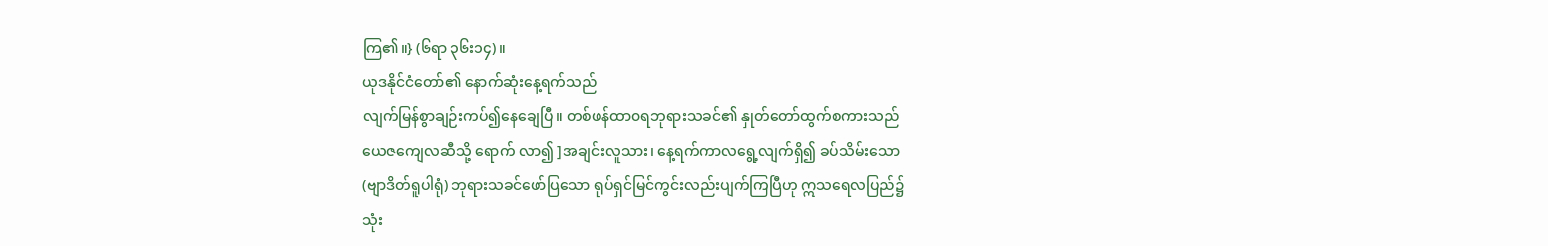ကြ၏။} (၆ရာ ၃၆း၁၄)။
ယုဒနိုင်ငံတော်၏ နောက်ဆုံးနေ့ရက်သည်
လျက်မြန်စွာချဉ်းကပ်၍နေချေပြီ။ တစ်ဖန်ထာ၀ရဘုရားသခင်၏ နှုတ်တော်ထွက်စကားသည်
ယေဇကျေလဆီသို့ ရောက် လာ၍ ]အချင်းလူသား၊ နေ့ရက်ကာလရွေ့လျက်ရှိ၍ ခပ်သိမ်းသော
(ဗျာဒိတ်ရူပါရုံ) ဘုရားသခင်ဖော်ပြသော ရုပ်ရှင်မြင်ကွင်းလည်းပျက်ကြပြီဟု ဣသရေလပြည်၌
သုံး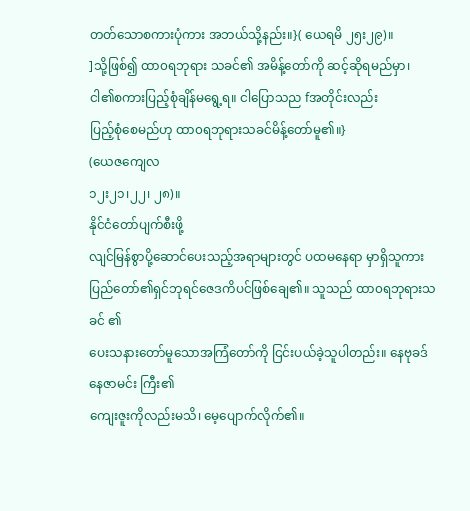တတ်သောစကားပုံကား အဘယ်သို့နည်း။}( ယေရမိ ၂၅း၂၉)။
]သို့ဖြစ်၍ ထာ၀ရဘုရား သခင်၏ အမိန့်တော်ကို ဆင့်ဆိုရမည်မှာ၊
ငါ၏စကားပြည့်စုံချိန်မရွေ့ရ။ ငါပြောသည fအတိုင်းလည်း
ပြည့်စုံစေမည်ဟု ထာ၀ရဘုရားသခင်မိန့်တော်မူ၏။}
(ယေဇကျေလ
၁၂း၂၁၊၂၂၊ ၂၈)။
နိုင်ငံတော်ပျက်စီးဖို့
လျင်မြန်စွာပို့ဆောင်ပေးသည့်အရာများတွင် ပထမနေရာ မှာရှိသူကား
ပြည်တော်၏ရှင်ဘုရင်ဇေဒကိပင်ဖြစ်ချေ၏။ သူသည် ထာ၀ရဘုရားသခင် ၏
ပေးသနားတော်မူသောအကြံတော်ကို ငြင်းပယ်ခဲ့သူပါတည်း။ နေဗုခဒ်နေဇာမင်း ကြီး၏
ကျေးဇူးကိုလည်းမသိ၊ မေ့ပျောက်လိုက်၏။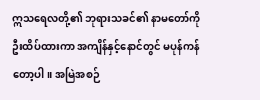ဣသရေလတို့၏ ဘုရားသခင်၏ နာမတော်ကို
ဦးထိပ်ထားကာ အကျိန်နှင့်နောင်တွင် မပုန်ကန်တော့ပါ။ အမြဲအစဉ်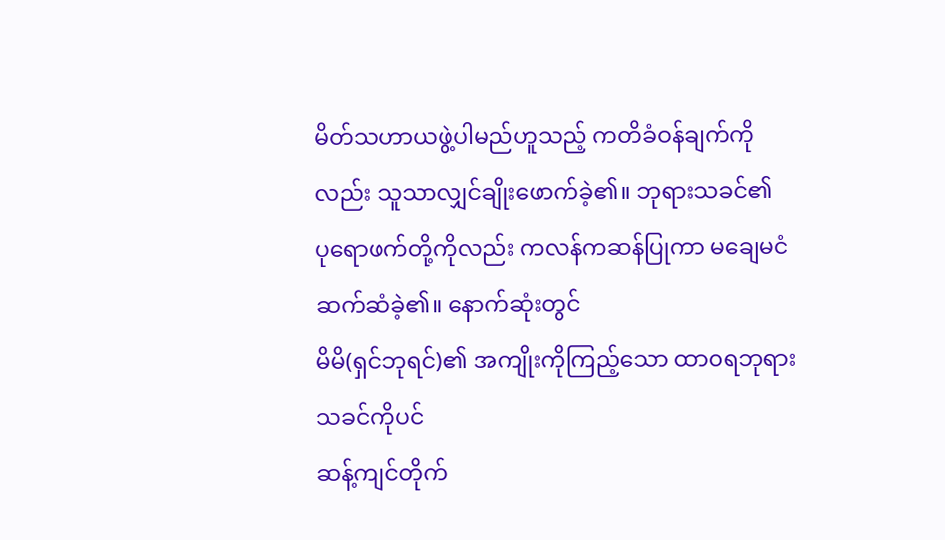မိတ်သဟာယဖွဲ့ပါမည်ဟူသည့် ကတိခံဝန်ချက်ကိုလည်း သူသာလျှင်ချိုးဖောက်ခဲ့၏။ ဘုရားသခင်၏
ပုရောဖက်တို့ကိုလည်း ကလန်ကဆန်ပြုကာ မချေမငံဆက်ဆံခဲ့၏။ နောက်ဆုံးတွင်
မိမိ(ရှင်ဘုရင်)၏ အကျိုးကိုကြည့်သော ထာ၀ရဘုရားသခင်ကိုပင်
ဆန့်ကျင်တိုက်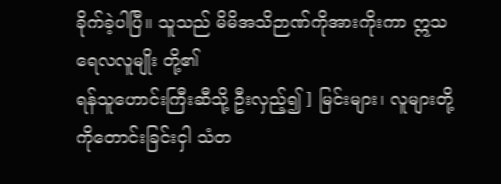ခိုက်ခဲ့ပါပြီ။ သူသည် မိမိအသိဉာဏ်ကိုအားကိုးကာ ဣသရေလလူမျိုး တို့၏
ရန်သူဟောင်းကြီးဆီသို့ ဦးလှည့်၍ ] မြင်းများ၊ လူများတို့ကိုတောင်းခြင်းငှါ သံတ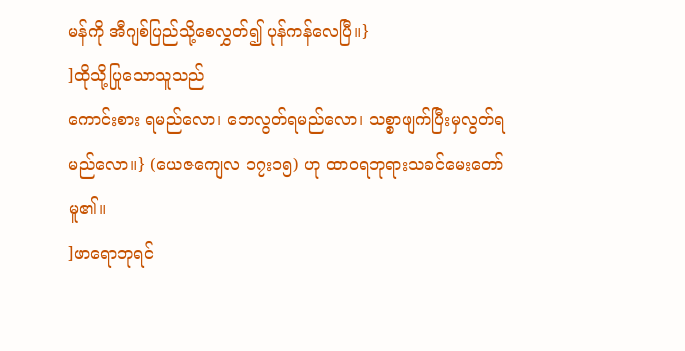မန်ကို အီဂျစ်ပြည်သို့စေလွှတ်၍ ပုန်ကန်လေပြီ။}
]ထိုသို့ပြုသောသူသည်
ကောင်းစား ရမည်လော၊ ဘေလွတ်ရမည်လော၊ သစ္စာဖျက်ပြီးမှလွတ်ရမည်လော။} (ယေဇကျေလ ၁၇း၁၅) ဟု ထာ၀ရဘုရားသခင်မေးတော်မူ၏။
]ဖာရောဘုရင်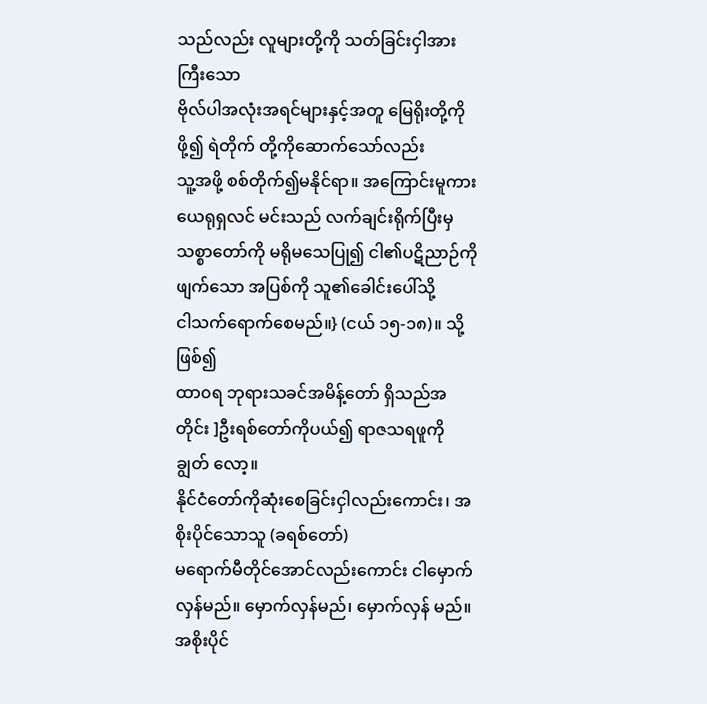သည်လည်း လူများတို့ကို သတ်ခြင်းငှါအားကြီးသော
ဗိုလ်ပါအလုံးအရင်များနှင့်အတူ မြေရိုးတို့ကိုဖို့၍ ရဲတိုက် တို့ကိုဆောက်သော်လည်း
သူ့အဖို့ စစ်တိုက်၍မနိုင်ရာ။ အကြောင်းမူကား ယေရုရှလင် မင်းသည် လက်ချင်းရိုက်ပြီးမှ
သစ္စာတော်ကို မရိုမသေပြု၍ ငါ၏ပဋိညာဉ်ကိုဖျက်သော အပြစ်ကို သူ၏ခေါင်းပေါ်သို့
ငါသက်ရောက်စေမည်။} (ငယ် ၁၅-၁၈)။ သို့ဖြစ်၍
ထာ၀ရ ဘုရားသခင်အမိန့်တော် ရှိသည်အတိုင်း ]ဦးရစ်တော်ကိုပယ်၍ ရာဇသရဖူကို ချွတ် လော့။
နိုင်ငံတော်ကိုဆုံးစေခြင်းငှါလည်းကောင်း၊ အစိုးပိုင်သောသူ (ခရစ်တော်)
မရောက်မီတိုင်အောင်လည်းကောင်း ငါမှောက်လှန်မည်။ မှောက်လှန်မည်၊ မှောက်လှန် မည်။
အစိုးပိုင်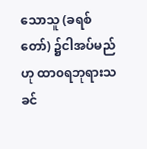သောသူ (ခရစ်တော်) ၌ငါအပ်မည်ဟု ထာ၀ရဘုရားသခင်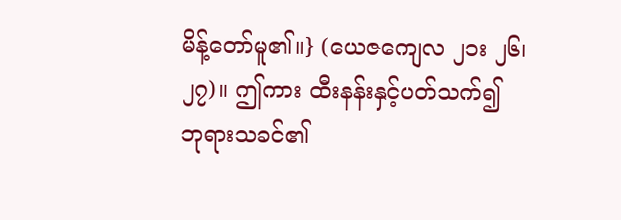မိန့်တော်မူ၏။} (ယေဇကျေလ ၂၁း ၂၆၊ ၂၇)။ ဤကား ထီးနန်းနှင့်ပတ်သက်၍ ဘုရားသခင်၏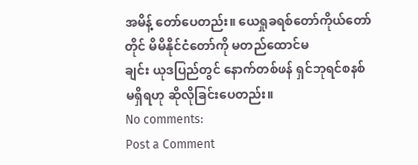အမိန့် တော်ပေတည်း။ ယေရှုခရစ်တော်ကိုယ်တော်တိုင် မိမိနိုင်ငံတော်ကို မတည်ထောင်မ
ချင်း ယုဒပြည်တွင် နောက်တစ်ဖန် ရှင်ဘုရင်စနစ်မရှိရဟု ဆိုလိုခြင်းပေတည်း။
No comments:
Post a Comment